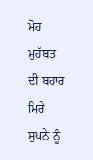ਮੋਹ ਮੁਹੱਬਤ ਦੀ ਬਹਾਰ
ਮਿਰੇ ਸੁਪਨੇ ਨੂੰ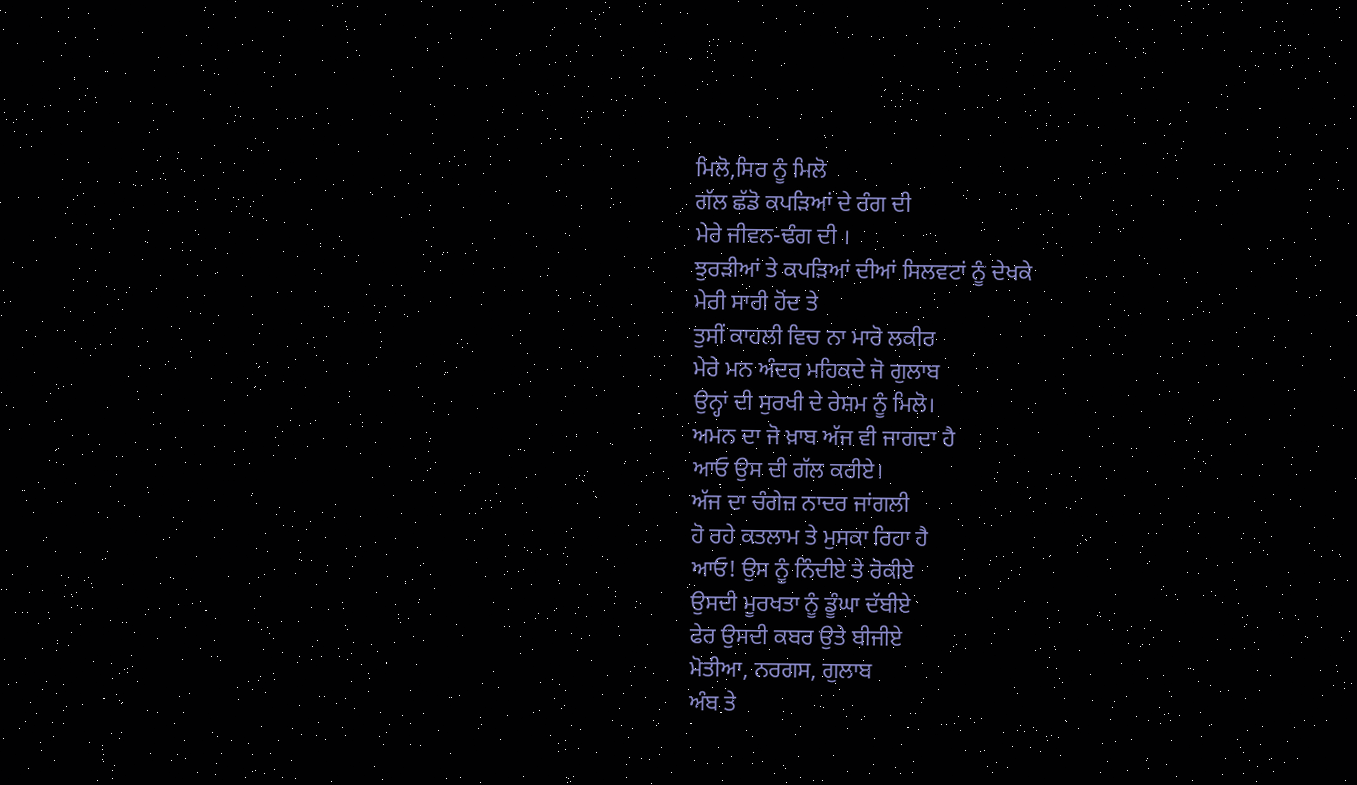ਮਿਲੋ,ਸਿਰ ਨੂੰ ਮਿਲੋ
ਗੱਲ ਛੱਡੋ ਕਪੜਿਆਂ ਦੇ ਰੰਗ ਦੀ
ਮੇਰੇ ਜੀਵਨ-ਢੰਗ ਦੀ ।
ਝੁਰੜੀਆਂ ਤੇ ਕਪੜਿਆਂ ਦੀਆਂ ਸਿਲਵਟਾਂ ਨੂੰ ਦੇਖਕੇ
ਮੇਰੀ ਸਾਰੀ ਹੋਂਦ ਤੇ
ਤੁਸੀਂ ਕਾਹਲੀ ਵਿਚ ਨਾ ਮਾਰੋ ਲਕੀਰ
ਮੇਰੇ ਮਨ ਅੰਦਰ ਮਹਿਕਦੇ ਜੋ ਗੁਲਾਬ
ਉਨ੍ਹਾਂ ਦੀ ਸੁਰਖੀ ਦੇ ਰੇਸ਼ਮ ਨੂੰ ਮਿਲੋ।
ਅਮਨ ਦਾ ਜੋ ਖ਼ਾਬ ਅੱਜ ਵੀ ਜਾਗਦਾ ਹੈ
ਆਓ ਉਸ ਦੀ ਗੱਲ ਕਰੀਏ।
ਅੱਜ ਦਾ ਚੰਗੇਜ਼ ਨਾਦਰ ਜਾਂਗਲੀ
ਹੋ ਰਹੇ ਕਤਲਾਮ ਤੇ ਮੁਸਕਾ ਰਿਹਾ ਹੈ
ਆਓ! ਉਸ ਨੂੰ ਨਿੰਦੀਏ ਤੇ ਰੋਕੀਏ
ਉਸਦੀ ਮੂਰਖਤਾ ਨੂੰ ਡੂੰਘਾ ਦੱਬੀਏ
ਫੇਰ ਉਸਦੀ ਕਬਰ ਉਤੇ ਬੀਜੀਏ
ਮੋਤੀਆ, ਨਰਗਸ, ਗੁਲਾਬ
ਅੰਬ ਤੇ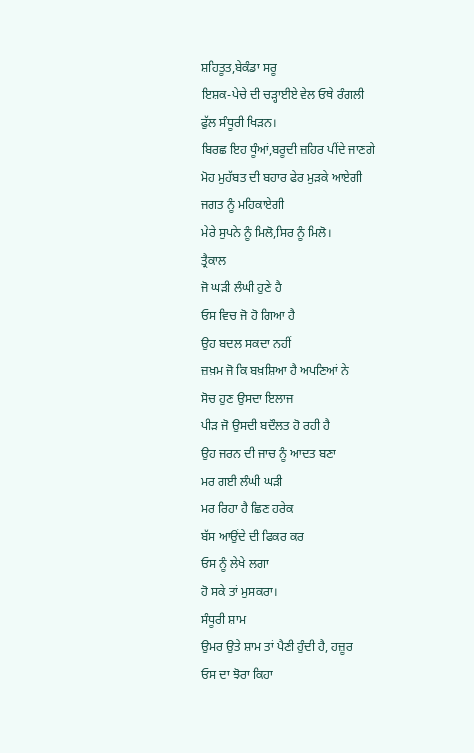ਸ਼ਹਿਤੂਤ,ਬੇਕੰਡਾ ਸਰੂ
ਇਸ਼ਕ-ਪੇਚੇ ਦੀ ਚੜ੍ਹਾਈਏ ਵੇਲ ਓਥੇ ਰੰਗਲੀ
ਫੁੱਲ ਸੰਧੂਰੀ ਖਿੜਨ।
ਬਿਰਛ ਇਹ ਧੂੰਆਂ,ਬਰੂਦੀ ਜ਼ਹਿਰ ਪੀਂਦੇ ਜਾਣਗੇ
ਮੋਹ ਮੁਹੱਬਤ ਦੀ ਬਹਾਰ ਫੇਰ ਮੁੜਕੇ ਆਏਗੀ
ਜਗਤ ਨੂੰ ਮਹਿਕਾਏਗੀ
ਮੇਰੇ ਸੁਪਨੇ ਨੂੰ ਮਿਲੋ,ਸਿਰ ਨੂੰ ਮਿਲੋ।
ਤ੍ਰੈਕਾਲ
ਜੋ ਘੜੀ ਲੰਘੀ ਹੁਣੇ ਹੈ
ਓਸ ਵਿਚ ਜੋ ਹੋ ਗਿਆ ਹੈ
ਉਹ ਬਦਲ ਸਕਦਾ ਨਹੀਂ
ਜ਼ਖ਼ਮ ਜੋ ਕਿ ਬਖ਼ਸ਼ਿਆ ਹੈ ਅਪਣਿਆਂ ਨੇ
ਸੋਚ ਹੁਣ ਉਸਦਾ ਇਲਾਜ
ਪੀੜ ਜੋ ਉਸਦੀ ਬਦੌਲਤ ਹੋ ਰਹੀ ਹੈ
ਉਹ ਜਰਨ ਦੀ ਜਾਚ ਨੂੰ ਆਦਤ ਬਣਾ
ਮਰ ਗਈ ਲੰਘੀ ਘੜੀ
ਮਰ ਰਿਹਾ ਹੈ ਛਿਣ ਹਰੇਕ
ਬੱਸ ਆਉਂਦੇ ਦੀ ਫਿਕਰ ਕਰ
ਓਸ ਨੂੰ ਲੇਖੇ ਲਗਾ
ਹੋ ਸਕੇ ਤਾਂ ਮੁਸਕਰਾ।
ਸੰਧੂਰੀ ਸ਼ਾਮ
ਉਮਰ ਉਤੇ ਸ਼ਾਮ ਤਾਂ ਪੈਣੀ ਹੁੰਦੀ ਹੈ, ਹਜ਼ੂਰ
ਓਸ ਦਾ ਝੋਰਾ ਕਿਹਾ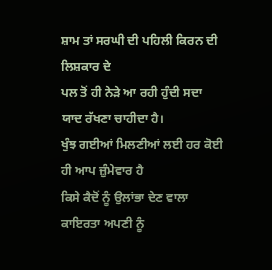ਸ਼ਾਮ ਤਾਂ ਸਰਘੀ ਦੀ ਪਹਿਲੀ ਕਿਰਨ ਦੀ ਲਿਸ਼ਕਾਰ ਦੇ
ਪਲ ਤੋਂ ਹੀ ਨੇੜੇ ਆ ਰਹੀ ਹੁੰਦੀ ਸਦਾ
ਯਾਦ ਰੱਖਣਾ ਚਾਹੀਦਾ ਹੈ।
ਖੁੰਝ ਗਈਆਂ ਮਿਲਣੀਆਂ ਲਈ ਹਰ ਕੋਈ ਹੀ ਆਪ ਜ਼ੁੰਮੇਵਾਰ ਹੈ
ਕਿਸੇ ਕੈਦੋਂ ਨੂੰ ਉਲਾਂਭਾ ਦੇਣ ਵਾਲਾ
ਕਾਇਰਤਾ ਅਪਣੀ ਨੂੰ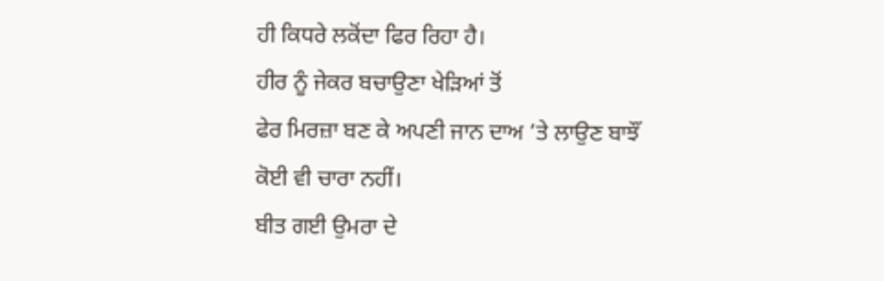ਹੀ ਕਿਧਰੇ ਲਕੋਂਦਾ ਫਿਰ ਰਿਹਾ ਹੈ।
ਹੀਰ ਨੂੰ ਜੇਕਰ ਬਚਾਉਣਾ ਖੇੜਿਆਂ ਤੋਂ
ਫੇਰ ਮਿਰਜ਼ਾ ਬਣ ਕੇ ਅਪਣੀ ਜਾਨ ਦਾਅ ’ਤੇ ਲਾਉਣ ਬਾਝੌਂ
ਕੋਈ ਵੀ ਚਾਰਾ ਨਹੀਂ।
ਬੀਤ ਗਈ ਉਮਰਾ ਦੇ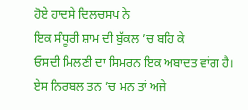ਹੋਏ ਹਾਦਸੇ ਦਿਲਚਸਪ ਨੇ
ਇਕ ਸੰਧੂਰੀ ਸ਼ਾਮ ਦੀ ਬੁੱਕਲ ’ਚ ਬਹਿ ਕੇ
ਓਸਦੀ ਮਿਲਣੀ ਦਾ ਸਿਮਰਨ ਇਕ ਅਬਾਦਤ ਵਾਂਗ ਹੈ।
ਏਸ ਨਿਰਬਲ ਤਨ ’ਚ ਮਨ ਤਾਂ ਅਜੇ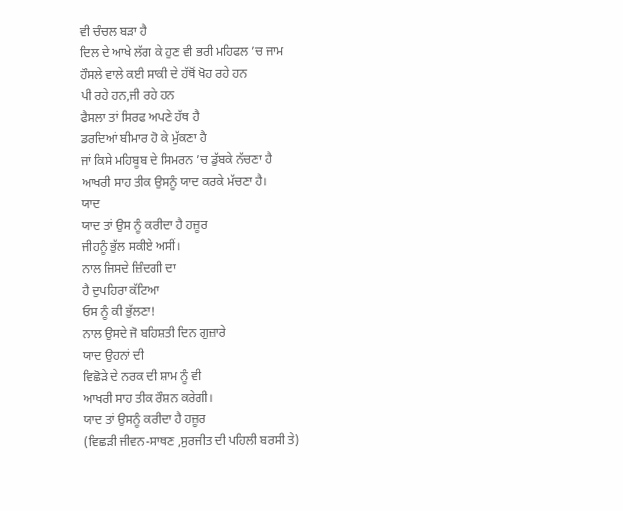ਵੀ ਚੰਚਲ ਬੜਾ ਹੈ
ਦਿਲ ਦੇ ਆਖੇ ਲੱਗ ਕੇ ਹੁਣ ਵੀ ਭਰੀ ਮਹਿਫਲ ’ਚ ਜਾਮ
ਹੌਸਲੇ ਵਾਲੇ ਕਈ ਸਾਕੀ ਦੇ ਹੱਥੋਂ ਖੋਹ ਰਹੇ ਹਨ
ਪੀ ਰਹੇ ਹਨ,ਜੀ ਰਹੇ ਹਨ
ਫੈਸਲਾ ਤਾਂ ਸਿਰਫ ਅਪਣੇ ਹੱਥ ਹੈ
ਡਰਦਿਆਂ ਬੀਮਾਰ ਹੋ ਕੇ ਮੁੱਕਣਾ ਹੈ
ਜਾਂ ਕਿਸੇ ਮਹਿਬੂਬ ਦੇ ਸਿਮਰਨ ’ਚ ਡੁੱਬਕੇ ਨੱਚਣਾ ਹੈ
ਆਖਰੀ ਸਾਹ ਤੀਕ ਉਸਨੂੰ ਯਾਦ ਕਰਕੇ ਮੱਚਣਾ ਹੈ।
ਯਾਦ
ਯਾਦ ਤਾਂ ਉਸ ਨੂੰ ਕਰੀਦਾ ਹੈ ਹਜ਼ੂਰ
ਜੀਹਨੂੰ ਭੁੱਲ ਸਕੀਏ ਅਸੀਂ।
ਨਾਲ ਜਿਸਦੇ ਜ਼ਿੰਦਗੀ ਦਾ
ਹੈ ਦੁਪਹਿਰਾ ਕੱਟਿਆ
ਓਸ ਨੂੰ ਕੀ ਭੁੱਲਣਾ!
ਨਾਲ ਉਸਦੇ ਜੋ ਬਹਿਸ਼ਤੀ ਦਿਨ ਗੁਜ਼ਾਰੇ
ਯਾਦ ਉਹਨਾਂ ਦੀ
ਵਿਛੋੜੇ ਦੇ ਨਰਕ ਦੀ ਸ਼ਾਮ ਨੂੰ ਵੀ
ਆਖਰੀ ਸਾਹ ਤੀਕ ਰੌਸ਼ਨ ਕਰੇਗੀ।
ਯਾਦ ਤਾਂ ਉਸਨੂੰ ਕਰੀਦਾ ਹੈ ਹਜ਼ੂਰ
(ਵਿਛੜੀ ਜੀਵਨ-ਸਾਥਣ ,ਸੁਰਜੀਤ ਦੀ ਪਹਿਲੀ ਬਰਸੀ ਤੇ)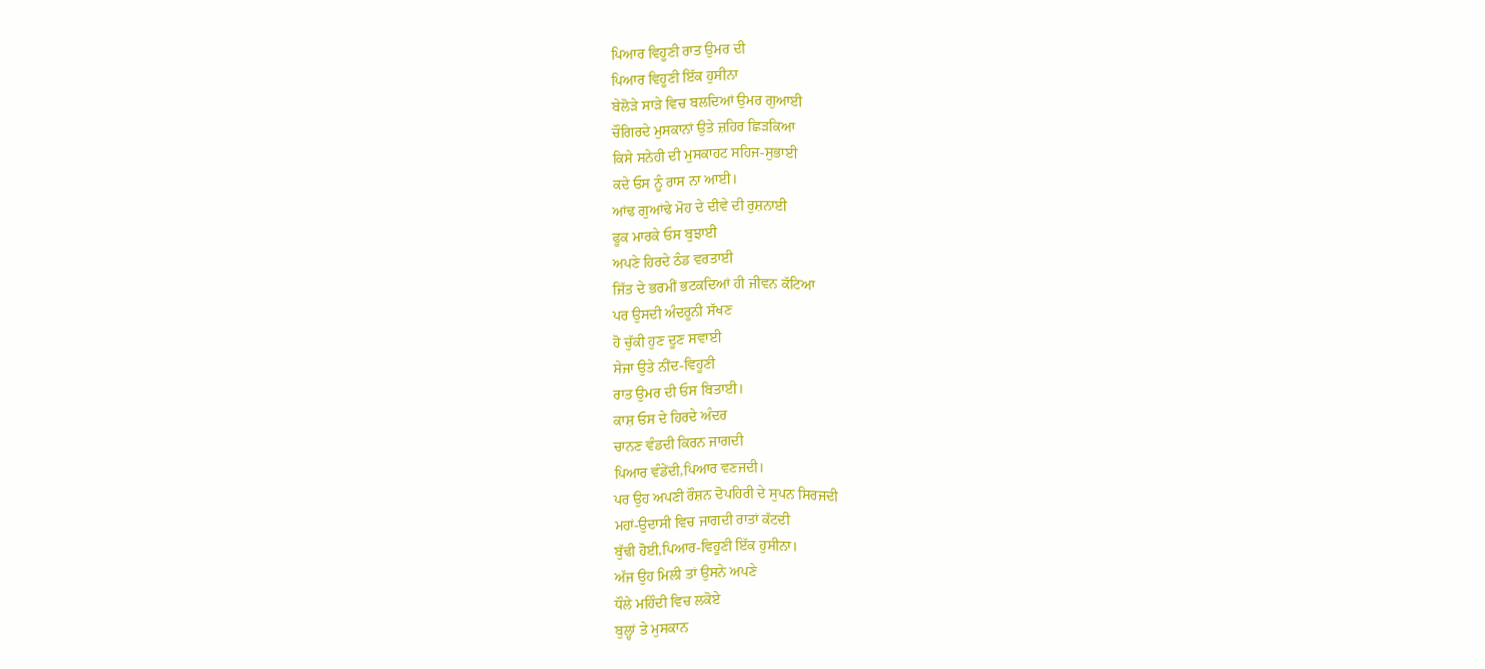ਪਿਆਰ ਵਿਹੂਣੀ ਰਾਤ ਉਮਰ ਦੀ
ਪਿਆਰ ਵਿਹੂਣੀ ਇੱਕ ਹੁਸੀਨਾ
ਬੇਲੋੜੇ ਸਾੜੇ ਵਿਚ ਬਲਦਿਆਂ ਉਮਰ ਗੁਆਈ
ਚੌਗਿਰਦੇ ਮੁਸਕਾਨਾਂ ਉਤੇ ਜ਼ਹਿਰ ਛਿੜਕਿਆ
ਕਿਸੇ ਸਨੇਹੀ ਦੀ ਮੁਸਕਾਹਟ ਸਹਿਜ-ਸੁਭਾਈ
ਕਦੇ ਓਸ ਨੂੰ ਰਾਸ ਨਾ ਆਈ।
ਆਂਢ ਗੁਆਂਢੇ ਮੋਹ ਦੇ ਦੀਵੇ ਦੀ ਰੁਸ਼ਨਾਈ
ਫੂਕ ਮਾਰਕੇ ਓਸ ਬੁਝਾਈ
ਅਪਣੇ ਹਿਰਦੇ ਠੰਡ ਵਰਤਾਈ
ਜਿੱਤ ਦੇ ਭਰਮੀਂ ਭਟਕਦਿਆਂ ਹੀ ਜੀਵਨ ਕੱਟਿਆ
ਪਰ ਉਸਦੀ ਅੰਦਰੂਨੀ ਸੱਖਣ
ਹੋ ਚੁੱਕੀ ਹੁਣ ਦੂਣ ਸਵਾਈ
ਸੇਜਾ ਉਤੇ ਨੀਂਦ-ਵਿਹੂਣੀ
ਰਾਤ ਉਮਰ ਦੀ ਓਸ ਬਿਤਾਈ।
ਕਾਸ਼ ਓਸ ਦੇ ਹਿਰਦੇ ਅੰਦਰ
ਚਾਨਣ ਵੰਡਦੀ ਕਿਰਨ ਜਾਗਦੀ
ਪਿਆਰ ਵੰਡੇਂਦੀ,ਪਿਆਰ ਵਣਜਦੀ।
ਪਰ ਉਹ ਅਪਣੀ ਰੌਸ਼ਨ ਦੋਪਹਿਰੀ ਦੇ ਸੁਪਨ ਸਿਰਜਦੀ
ਮਹਾਂ-ਉਦਾਸੀ ਵਿਚ ਜਾਗਦੀ ਰਾਤਾਂ ਕੱਟਦੀ
ਬੁੱਢੀ ਹੋਈ,ਪਿਆਰ-ਵਿਹੂਣੀ ਇੱਕ ਹੁਸੀਨਾ।
ਅੱਜ ਉਹ ਮਿਲੀ ਤਾਂ ਉਸਨੇ ਅਪਣੇ
ਧੌਲੇ ਮਹਿੰਦੀ ਵਿਚ ਲਕੋਏ
ਬੁਲ੍ਹਾਂ ਤੇ ਮੁਸਕਾਨ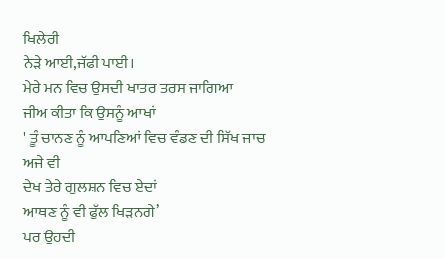ਖਿਲੇਰੀ
ਨੇੜੇ ਆਈ,ਜੱਫੀ ਪਾਈ।
ਮੇਰੇ ਮਨ ਵਿਚ ਉਸਦੀ ਖਾਤਰ ਤਰਸ ਜਾਗਿਆ
ਜੀਅ ਕੀਤਾ ਕਿ ਉਸਨੂੰ ਆਖਾਂ
' ਤੂੰ ਚਾਨਣ ਨੂੰ ਆਪਣਿਆਂ ਵਿਚ ਵੰਡਣ ਦੀ ਸਿੱਖ ਜਾਚ ਅਜੇ ਵੀ
ਦੇਖ ਤੇਰੇ ਗੁਲਸ਼ਨ ਵਿਚ ਏਦਾਂ
ਆਥਣ ਨੂੰ ਵੀ ਫੁੱਲ ਖਿੜਨਗੇ’
ਪਰ ਉਹਦੀ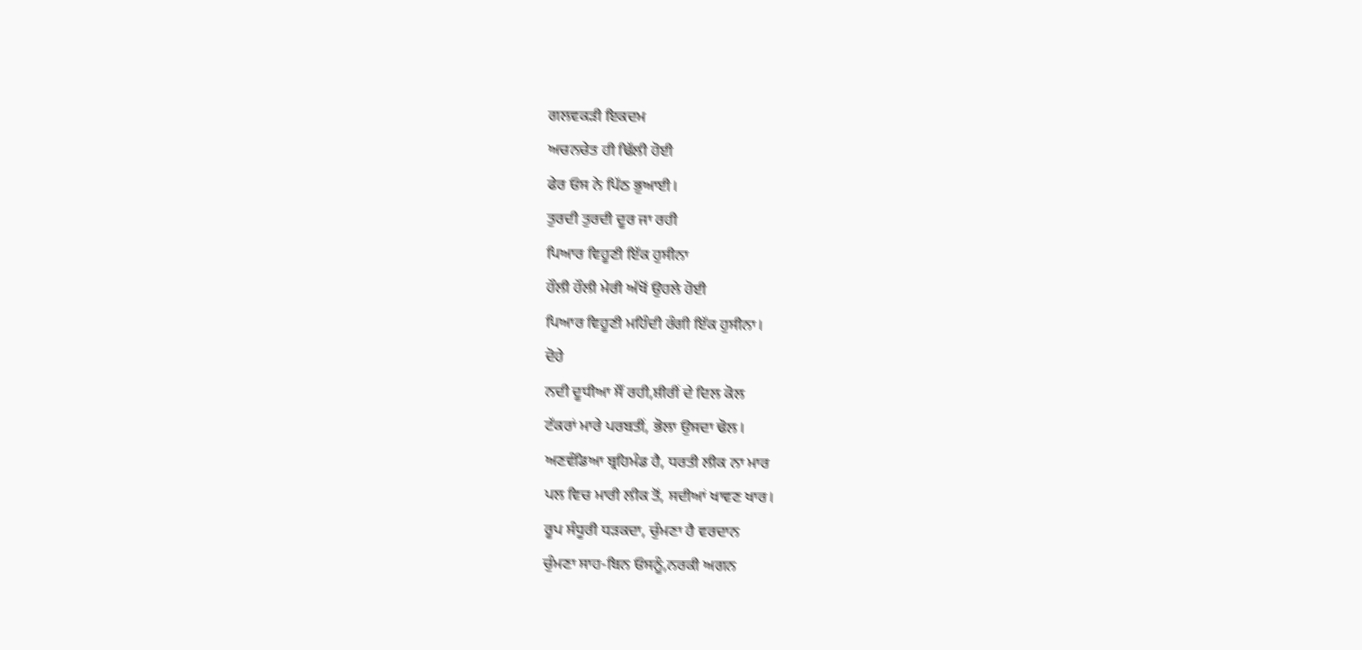ਗਲਵਕੜੀ ਇਕਦਮ
ਅਚਨਚੇਤ ਹੀ ਢਿੱਲੀ ਹੋਈ
ਫੇਰ ਓਸ ਨੇ ਪਿੱਠ ਭੁਆਈ।
ਤੁਰਦੀ ਤੁਰਦੀ ਦੂਰ ਜਾ ਰਹੀ
ਪਿਆਰ ਵਿਹੂਣੀ ਇੱਕ ਹੁਸੀਨਾ
ਹੌਲੀ ਹੌਲੀ ਮੇਰੀ ਅੱਖੋਂ ਉਹਲੇ ਹੋਈ
ਪਿਆਰ ਵਿਹੂਣੀ ਮਹਿੰਦੀ ਰੰਗੀ ਇੱਕ ਹੁਸੀਨਾ।
ਦੋਹੇ
ਨਦੀ ਦੂਧੀਆ ਸੌਂ ਰਹੀ,ਸ਼ੀਰੀਂ ਦੇ ਦਿਲ ਕੋਲ
ਟੱਕਰਾਂ ਮਾਰੇ ਪਰਬਤੀਂ, ਭੋਲਾ ਉਸਦਾ ਢੋਲ।
ਅਣਵੰਡਿਆ ਬ੍ਰਹਿਮੰਡ ਹੈ, ਧਰਤੀ ਲੀਕ ਨਾ ਮਾਰ
ਪਲ ਵਿਚ ਮਾਰੀ ਲੀਕ ਤੋਂ, ਸਦੀਆਂ ਖਾਵਣ ਖਾਰ।
ਰੂਪ ਸੰਧੂਰੀ ਧੜਕਦਾ, ਚੁੰਮਣਾ ਹੈ ਵਰਦਾਨ
ਚੁੰਮਣਾ ਸਾਹ-ਬਿਨ ਓਸਨੂੰ,ਨਰਕੀ ਅਗਨ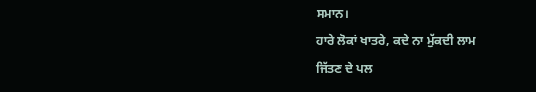ਸਮਾਨ।
ਹਾਰੇ ਲੋਕਾਂ ਖਾਤਰੇ, ਕਦੇ ਨਾ ਮੁੱਕਦੀ ਲਾਮ
ਜਿੱਤਣ ਦੇ ਪਲ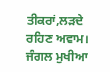ਤੀਕਰਾਂ,ਲੜਦੇ ਰਹਿਣ ਅਵਾਮ।
ਜੰਗਲ ਮੁਖੀਆ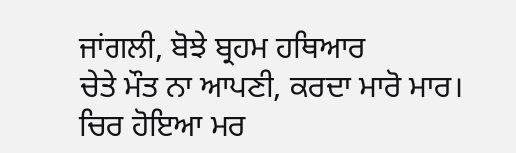ਜਾਂਗਲੀ, ਬੋਝੇ ਬ੍ਰਹਮ ਹਥਿਆਰ
ਚੇਤੇ ਮੌਤ ਨਾ ਆਪਣੀ, ਕਰਦਾ ਮਾਰੋ ਮਾਰ।
ਚਿਰ ਹੋਇਆ ਮਰ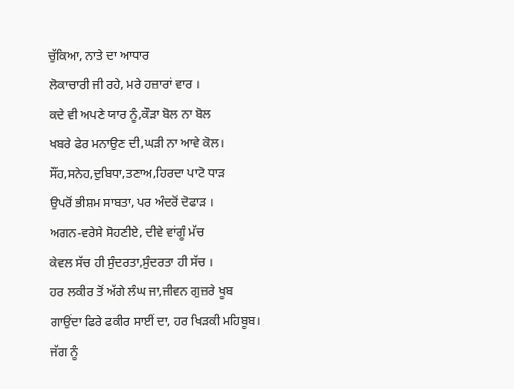ਚੁੱਕਿਆ, ਨਾਤੇ ਦਾ ਆਧਾਰ
ਲੋਕਾਚਾਰੀ ਜੀ ਰਹੇ, ਮਰੇ ਹਜ਼ਾਰਾਂ ਵਾਰ ।
ਕਦੇ ਵੀ ਅਪਣੇ ਯਾਰ ਨੂੰ,ਕੌੜਾ ਬੋਲ ਨਾ ਬੋਲ
ਖਬਰੇ ਫੇਰ ਮਨਾਉਣ ਦੀ,ਘੜੀ ਨਾ ਆਵੇ ਕੋਲ।
ਸੌਂਹ,ਸਨੇਹ,ਦੁਬਿਧਾ,ਤਣਾਅ,ਹਿਰਦਾ ਪਾਟੋ ਧਾੜ
ਉਪਰੋਂ ਭੀਸ਼ਮ ਸਾਬਤਾ, ਪਰ ਅੰਦਰੋਂ ਦੋਫਾੜ ।
ਅਗਨ-ਵਰੇਸੇ ਸੋਹਣੀਏ, ਦੀਵੇ ਵਾਂਗੂੰ ਮੱਚ
ਕੇਵਲ ਸੱਚ ਹੀ ਸੁੰਦਰਤਾ,ਸੁੰਦਰਤਾ ਹੀ ਸੱਚ ।
ਹਰ ਲਕੀਰ ਤੋਂ ਅੱਗੇ ਲੰਘ ਜਾ,ਜੀਵਨ ਗੁਜ਼ਰੇ ਖੂਬ
ਗਾਉਂਦਾ ਫਿਰੇ ਫਕੀਰ ਸਾਈਂ ਦਾ, ਹਰ ਖਿੜਕੀ ਮਹਿਬੂਬ।
ਜੱਗ ਨੂੰ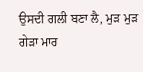ਉਸਦੀ ਗਲੀ ਬਣਾ ਲੈ, ਮੁੜ ਮੁੜ ਗੇੜਾ ਮਾਰ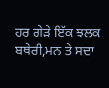ਹਰ ਗੇੜੇ ਇੱਕ ਝਲਕ ਬਥੇਰੀ,ਮਨ ਤੇ ਸਦਾ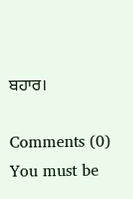ਬਹਾਰ।

Comments (0)
You must be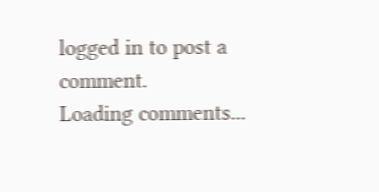logged in to post a comment.
Loading comments...